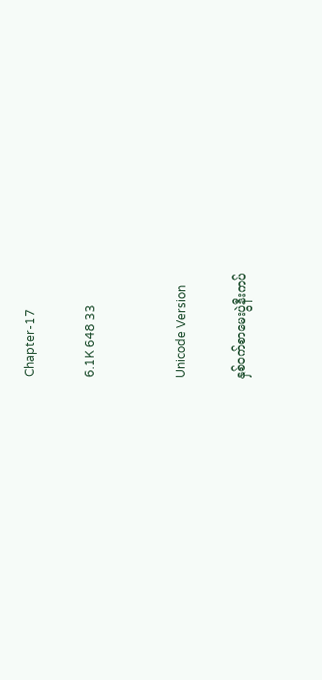Chapter-17

6.1K 648 33


Unicode Version

နှစ်ဝက်စာမေးပွဲနီးကပ်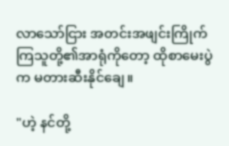လာသော်ငြား အတင်းအဖျင်းကြိုက်ကြသူတို့၏အာရုံကိုတော့ ထိုစာမေးပွဲက မတားဆီးနိုင်ချေ။

"ဟဲ့ နင်တို့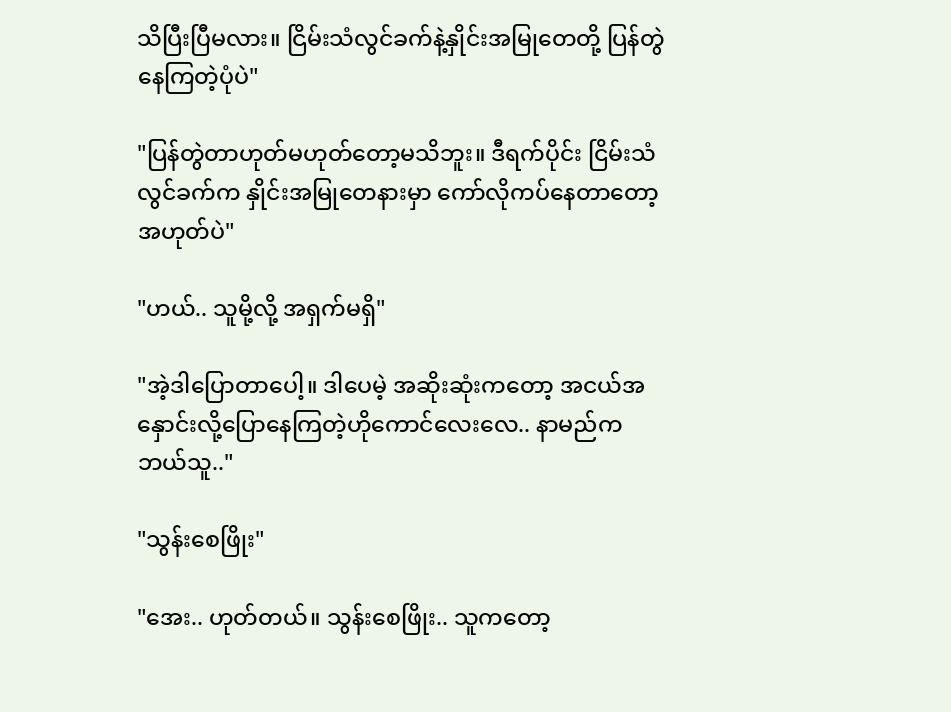သိပြီးပြီမလား။ ငြိမ်းသံလွင်ခက်နဲ့နှိုင်းအမြုတေတို့ ပြန်တွဲနေကြတဲ့ပုံပဲ"

"ပြန်တွဲတာဟုတ်မဟုတ်တော့မသိဘူး။ ဒီရက်ပိုင်း ငြိမ်းသံလွင်ခက်က နှိုင်းအမြုတေနားမှာ ကော်လိုကပ်နေတာတော့အဟုတ်ပဲ"

"ဟယ်.. သူမို့လို့ အရှက်မရှိ"

"အဲ့ဒါပြောတာပေါ့။ ဒါပေမဲ့ အဆိုးဆုံးကတော့ အငယ်အနှောင်းလို့ပြောနေကြတဲ့ဟိုကောင်လေးလေ.. နာမည်က ဘယ်သူ.."

"သွန်းစေဖြိုး"

"အေး.. ဟုတ်တယ်။ သွန်းစေဖြိုး.. သူကတော့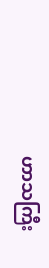ဟာသကြီး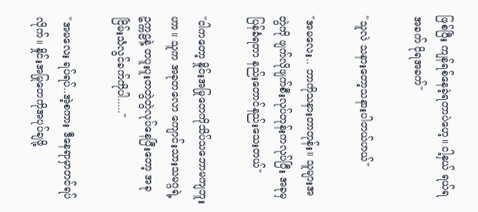ဖြစ်ပြီး ကျန်ရစ်နေခဲ့ရတာပဲဟေ့။ ငါ့နှယ် ရယ်ရအခက် ငိုရအခက်"

"သူလဲ သနားတော့သနားပါတယ်ဟယ်"

"အမလေး.. ဘာကိုသနားတာတုန်း။ သူများအတွဲကို ဖျက်လိုဖျက်စီးလုပ်တုန်းကလုပ်ပြီး အခုမှပြန်ခံရတာ နည်းတောင်နည်းသေးတယ်"

"ငါကတော့ နှိုင်းအမြုတေကိုသိပ်သဘောမကျဘူးဟာ။ သူက အခုတလော ကျောင်းသားသမဂ္ဂရဲ့ဥက္ကဠနဲ့ တပူးပူးတတွဲတွဲလုပ်နေပြီးတော့ အခုငြိမ်းသံလွင်ခက်ကိုပါ....."

"အမလေး ရပ်ရပ်..အဲ့စကား ဒီနေရာမှာတင်ရပ်လိုက်။ နှိုင်းအမြုတေကိုအပုပ်ချဖို့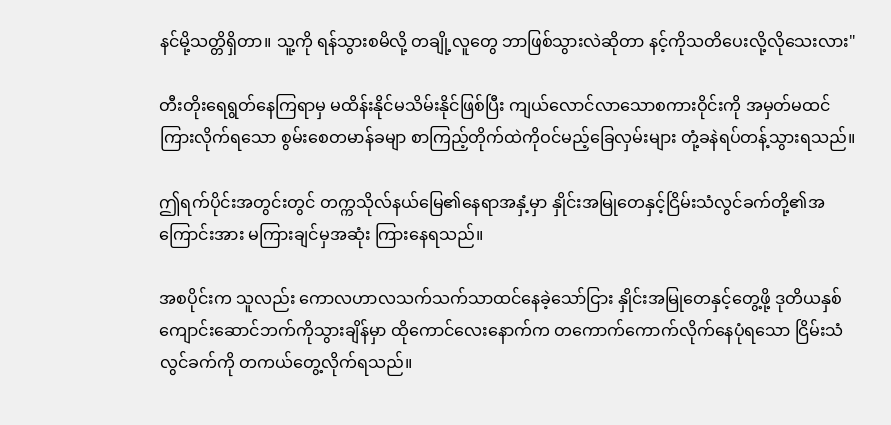နင်မို့သတ္တိရှိတာ။ သူ့ကို ရန်သွားစမိလို့ တချို့လူတွေ ဘာဖြစ်သွားလဲဆိုတာ နင့်ကိုသတိပေးလို့လိုသေးလား"

တီးတိုးရေရွတ်နေကြရာမှ မထိန်းနိုင်မသိမ်းနိုင်ဖြစ်ပြီး ကျယ်လောင်လာသောစကားဝိုင်းကို အမှတ်မထင်ကြားလိုက်ရသော စွမ်းစေတမာန်ခမျာ စာကြည့်တိုက်ထဲကိုဝင်မည့်ခြေလှမ်းများ တုံ့ခနဲရပ်တန့်သွားရသည်။

ဤရက်ပိုင်းအတွင်းတွင် တက္ကသိုလ်နယ်မြေ၏နေရာအနှံ့မှာ နှိုင်းအမြုတေနှင့်ငြိမ်းသံလွင်ခက်တို့၏အကြောင်းအား မကြားချင်မှအဆုံး ကြားနေရသည်။

အစပိုင်းက သူလည်း ကောလဟာလသက်သက်သာထင်နေခဲ့သော်ငြား နှိုင်းအမြုတေနှင့်တွေ့ဖို့ ဒုတိယနှစ်ကျောင်းဆောင်ဘက်ကိုသွားချိန်မှာ ထိုကောင်လေးနောက်က တကောက်ကောက်လိုက်နေပုံရသော ငြိမ်းသံလွင်ခက်ကို တကယ်တွေ့လိုက်ရသည်။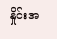နှိုင်းအ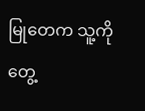မြုတေက သူ့ကိုတွေ့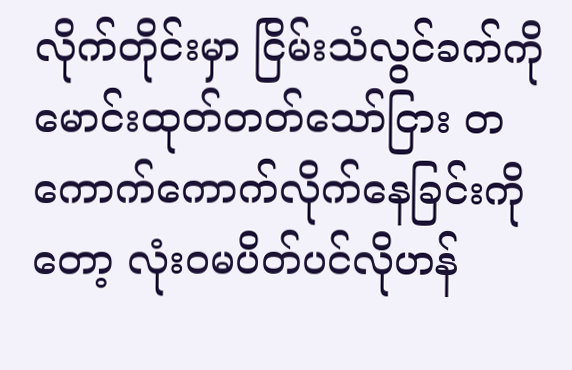လိုက်တိုင်းမှာ ငြိမ်းသံလွင်ခက်ကိုမောင်းထုတ်တတ်သော်ငြား တကောက်ကောက်လိုက်နေခြင်းကိုတော့ လုံးဝမပိတ်ပင်လိုဟန်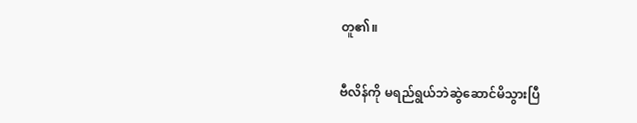တူ၏။

ဗီလိန်ကို မရည်ရွယ်ဘဲဆွဲဆောင်မိသွားပြီ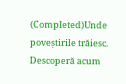(Completed)Unde poveștirile trăiesc. Descoperă acum